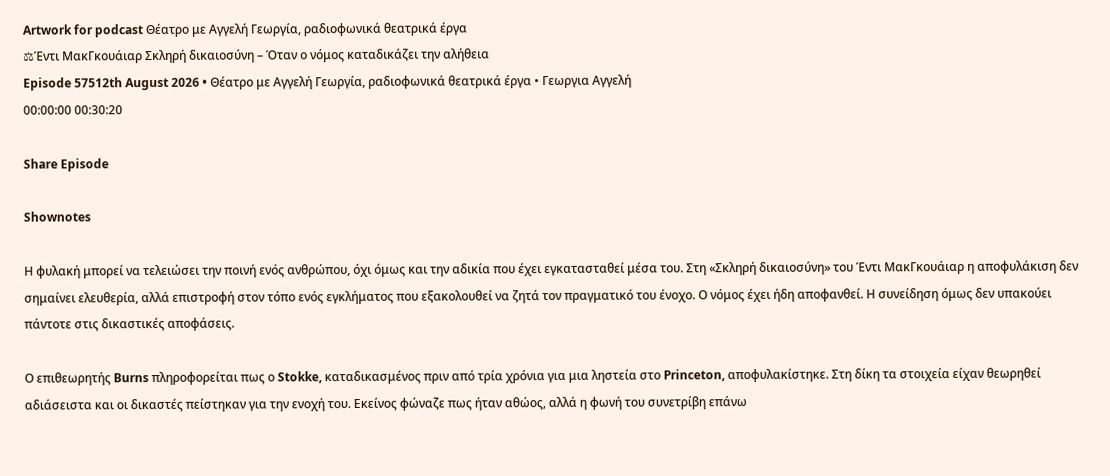Artwork for podcast Θέατρο με Αγγελή Γεωργία, ραδιοφωνικά θεατρικά έργα
⚖Έντι ΜακΓκουάιαρ Σκληρή δικαιοσύνη – Όταν ο νόμος καταδικάζει την αλήθεια
Episode 57512th August 2026 • Θέατρο με Αγγελή Γεωργία, ραδιοφωνικά θεατρικά έργα • Γεωργια Αγγελή
00:00:00 00:30:20

Share Episode

Shownotes

Η φυλακή μπορεί να τελειώσει την ποινή ενός ανθρώπου, όχι όμως και την αδικία που έχει εγκατασταθεί μέσα του. Στη «Σκληρή δικαιοσύνη» του Έντι ΜακΓκουάιαρ η αποφυλάκιση δεν σημαίνει ελευθερία, αλλά επιστροφή στον τόπο ενός εγκλήματος που εξακολουθεί να ζητά τον πραγματικό του ένοχο. Ο νόμος έχει ήδη αποφανθεί. Η συνείδηση όμως δεν υπακούει πάντοτε στις δικαστικές αποφάσεις.

Ο επιθεωρητής Burns πληροφορείται πως ο Stokke, καταδικασμένος πριν από τρία χρόνια για μια ληστεία στο Princeton, αποφυλακίστηκε. Στη δίκη τα στοιχεία είχαν θεωρηθεί αδιάσειστα και οι δικαστές πείστηκαν για την ενοχή του. Εκείνος φώναζε πως ήταν αθώος, αλλά η φωνή του συνετρίβη επάνω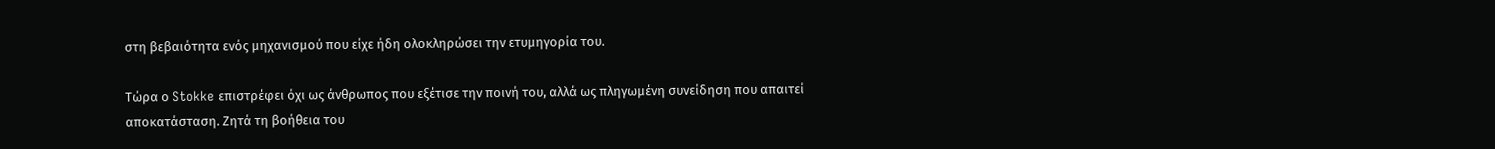στη βεβαιότητα ενός μηχανισμού που είχε ήδη ολοκληρώσει την ετυμηγορία του.

Τώρα ο Stokke επιστρέφει όχι ως άνθρωπος που εξέτισε την ποινή του, αλλά ως πληγωμένη συνείδηση που απαιτεί αποκατάσταση. Ζητά τη βοήθεια του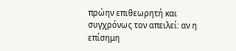πρώην επιθεωρητή και συγχρόνως τον απειλεί: αν η επίσημη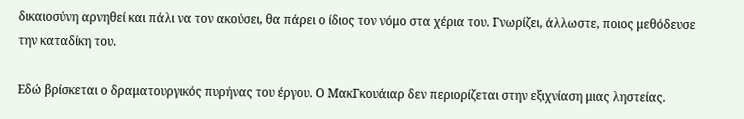δικαιοσύνη αρνηθεί και πάλι να τον ακούσει, θα πάρει ο ίδιος τον νόμο στα χέρια του. Γνωρίζει, άλλωστε, ποιος μεθόδευσε την καταδίκη του.

Εδώ βρίσκεται ο δραματουργικός πυρήνας του έργου. Ο ΜακΓκουάιαρ δεν περιορίζεται στην εξιχνίαση μιας ληστείας.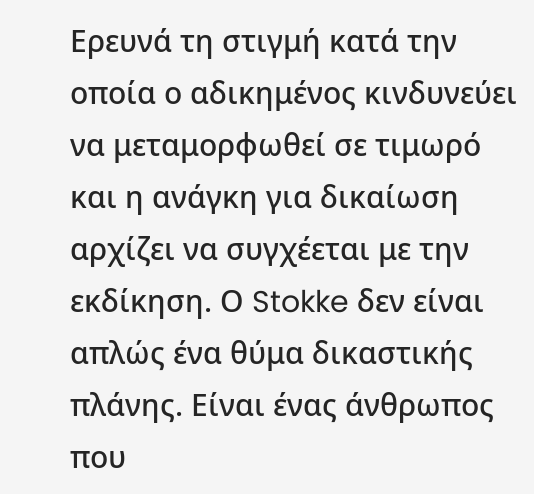Ερευνά τη στιγμή κατά την οποία ο αδικημένος κινδυνεύει να μεταμορφωθεί σε τιμωρό και η ανάγκη για δικαίωση αρχίζει να συγχέεται με την εκδίκηση. Ο Stokke δεν είναι απλώς ένα θύμα δικαστικής πλάνης. Είναι ένας άνθρωπος που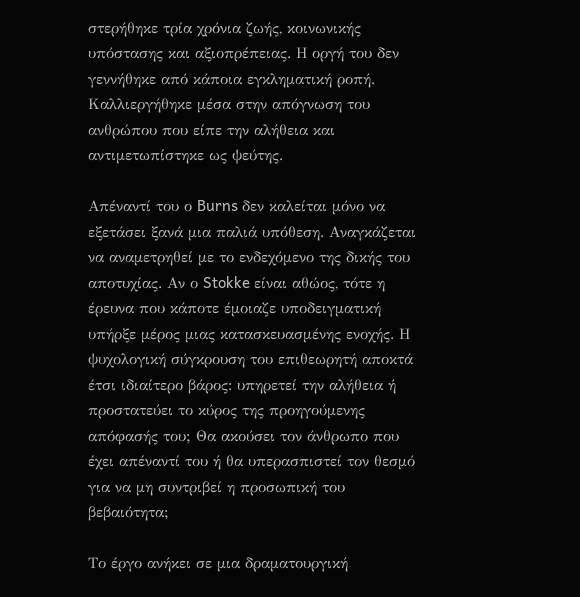στερήθηκε τρία χρόνια ζωής, κοινωνικής υπόστασης και αξιοπρέπειας. Η οργή του δεν γεννήθηκε από κάποια εγκληματική ροπή. Καλλιεργήθηκε μέσα στην απόγνωση του ανθρώπου που είπε την αλήθεια και αντιμετωπίστηκε ως ψεύτης.

Απέναντί του ο Burns δεν καλείται μόνο να εξετάσει ξανά μια παλιά υπόθεση. Αναγκάζεται να αναμετρηθεί με το ενδεχόμενο της δικής του αποτυχίας. Αν ο Stokke είναι αθώος, τότε η έρευνα που κάποτε έμοιαζε υποδειγματική υπήρξε μέρος μιας κατασκευασμένης ενοχής. Η ψυχολογική σύγκρουση του επιθεωρητή αποκτά έτσι ιδιαίτερο βάρος: υπηρετεί την αλήθεια ή προστατεύει το κύρος της προηγούμενης απόφασής του; Θα ακούσει τον άνθρωπο που έχει απέναντί του ή θα υπερασπιστεί τον θεσμό για να μη συντριβεί η προσωπική του βεβαιότητα;

Το έργο ανήκει σε μια δραματουργική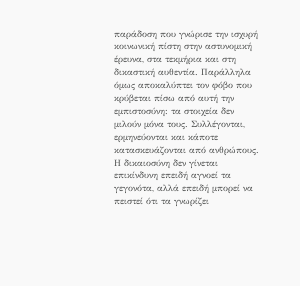παράδοση που γνώρισε την ισχυρή κοινωνική πίστη στην αστυνομική έρευνα, στα τεκμήρια και στη δικαστική αυθεντία. Παράλληλα όμως αποκαλύπτει τον φόβο που κρύβεται πίσω από αυτή την εμπιστοσύνη: τα στοιχεία δεν μιλούν μόνα τους. Συλλέγονται, ερμηνεύονται και κάποτε κατασκευάζονται από ανθρώπους. Η δικαιοσύνη δεν γίνεται επικίνδυνη επειδή αγνοεί τα γεγονότα, αλλά επειδή μπορεί να πειστεί ότι τα γνωρίζει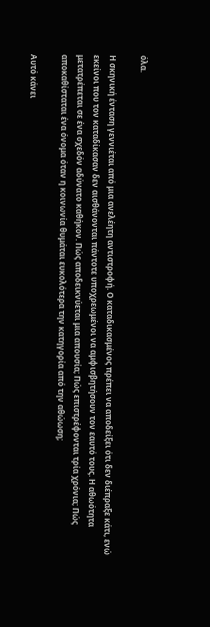όλα.

Η σκηνική ένταση γεννιέται από μια ανελέητη αντιστροφή. Ο καταδικασμένος πρέπει να αποδείξει ότι δεν διέπραξε κάτι, ενώ εκείνοι που τον καταδίκασαν δεν αισθάνονται πάντοτε υποχρεωμένοι να αμφισβητήσουν τον εαυτό τους. Η αθωότητα μετατρέπεται σε ένα σχεδόν αδύνατο καθήκον. Πώς αποδεικνύεται μια απουσία; Πώς επιστρέφονται τρία χρόνια; Πώς αποκαθίσταται ένα όνομα όταν η κοινωνία θυμάται ευκολότερα την κατηγορία από την αθώωση;

Αυτό κάνει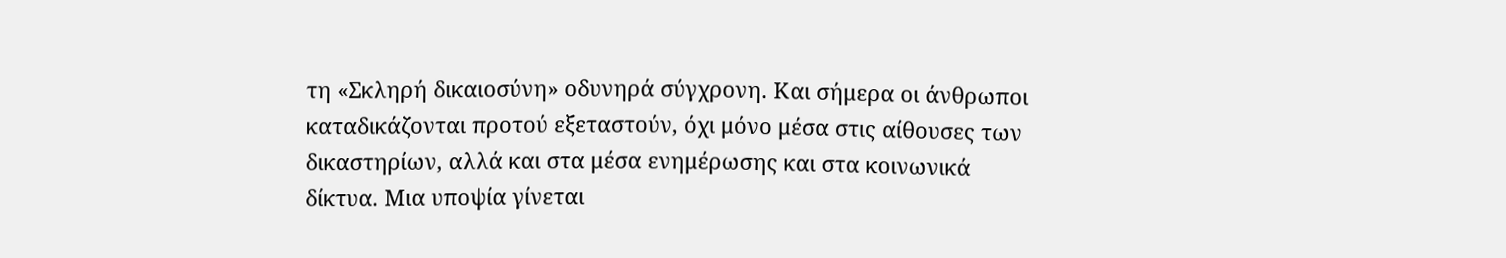τη «Σκληρή δικαιοσύνη» οδυνηρά σύγχρονη. Και σήμερα οι άνθρωποι καταδικάζονται προτού εξεταστούν, όχι μόνο μέσα στις αίθουσες των δικαστηρίων, αλλά και στα μέσα ενημέρωσης και στα κοινωνικά δίκτυα. Μια υποψία γίνεται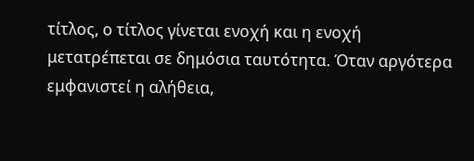τίτλος, ο τίτλος γίνεται ενοχή και η ενοχή μετατρέπεται σε δημόσια ταυτότητα. Όταν αργότερα εμφανιστεί η αλήθεια,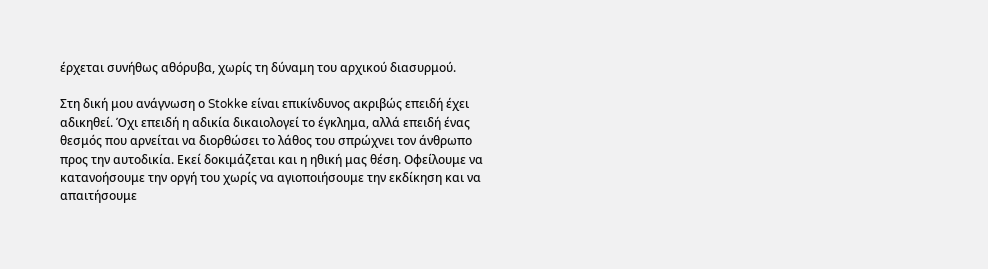έρχεται συνήθως αθόρυβα, χωρίς τη δύναμη του αρχικού διασυρμού.

Στη δική μου ανάγνωση ο Stokke είναι επικίνδυνος ακριβώς επειδή έχει αδικηθεί. Όχι επειδή η αδικία δικαιολογεί το έγκλημα, αλλά επειδή ένας θεσμός που αρνείται να διορθώσει το λάθος του σπρώχνει τον άνθρωπο προς την αυτοδικία. Εκεί δοκιμάζεται και η ηθική μας θέση. Οφείλουμε να κατανοήσουμε την οργή του χωρίς να αγιοποιήσουμε την εκδίκηση και να απαιτήσουμε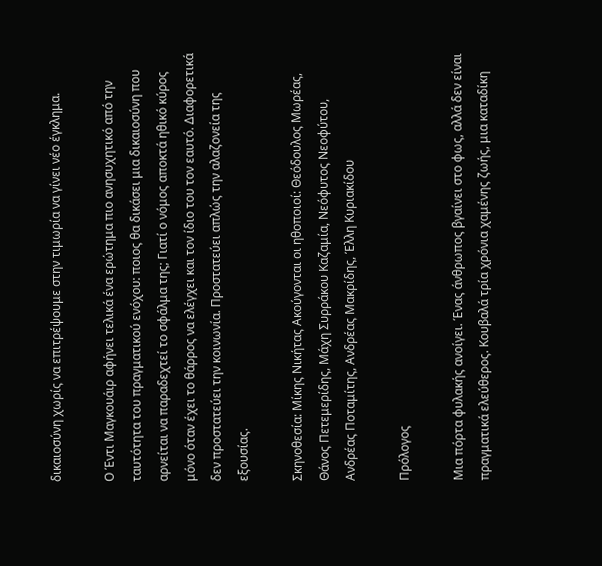δικαιοσύνη χωρίς να επιτρέψουμε στην τιμωρία να γίνει νέο έγκλημα.

Ο Έντι Μαγκουάιρ αφήνει τελικά ένα ερώτημα πιο ανησυχητικό από την ταυτότητα του πραγματικού ενόχου: ποιος θα δικάσει μια δικαιοσύνη που αρνείται να παραδεχτεί το σφάλμα της; Γιατί ο νόμος αποκτά ηθικό κύρος μόνο όταν έχει το θάρρος να ελέγχει και τον ίδιο του τον εαυτό. Διαφορετικά δεν προστατεύει την κοινωνία. Προστατεύει απλώς την αλαζονεία της εξουσίας.

Σκηνοθεσία: Μίκης Νικήτας Ακούγονται οι ηθοποιοί: Θεόδουλος Μωρέας, Θάνος Πετεμερίδης, Μάχη Συρράκου Καζαμία, Νεόφυτος Νεοφύτου, Ανδρέας Ποταμίτης, Ανδρέας Μακρίδης, Έλλη Κυριακίδου

Πρόλογος

Μια πόρτα φυλακής ανοίγει. Ένας άνθρωπος βγαίνει στο φως, αλλά δεν είναι πραγματικά ελεύθερος. Κουβαλά τρία χρόνια χαμένης ζωής, μια καταδίκη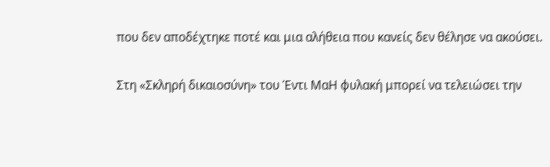που δεν αποδέχτηκε ποτέ και μια αλήθεια που κανείς δεν θέλησε να ακούσει.

Στη «Σκληρή δικαιοσύνη» του Έντι ΜαΗ φυλακή μπορεί να τελειώσει την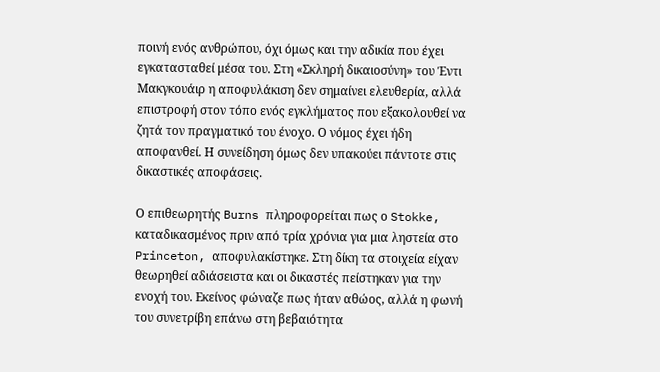ποινή ενός ανθρώπου, όχι όμως και την αδικία που έχει εγκατασταθεί μέσα του. Στη «Σκληρή δικαιοσύνη» του Έντι Μακγκουάιρ η αποφυλάκιση δεν σημαίνει ελευθερία, αλλά επιστροφή στον τόπο ενός εγκλήματος που εξακολουθεί να ζητά τον πραγματικό του ένοχο. Ο νόμος έχει ήδη αποφανθεί. Η συνείδηση όμως δεν υπακούει πάντοτε στις δικαστικές αποφάσεις.

Ο επιθεωρητής Burns πληροφορείται πως ο Stokke, καταδικασμένος πριν από τρία χρόνια για μια ληστεία στο Princeton, αποφυλακίστηκε. Στη δίκη τα στοιχεία είχαν θεωρηθεί αδιάσειστα και οι δικαστές πείστηκαν για την ενοχή του. Εκείνος φώναζε πως ήταν αθώος, αλλά η φωνή του συνετρίβη επάνω στη βεβαιότητα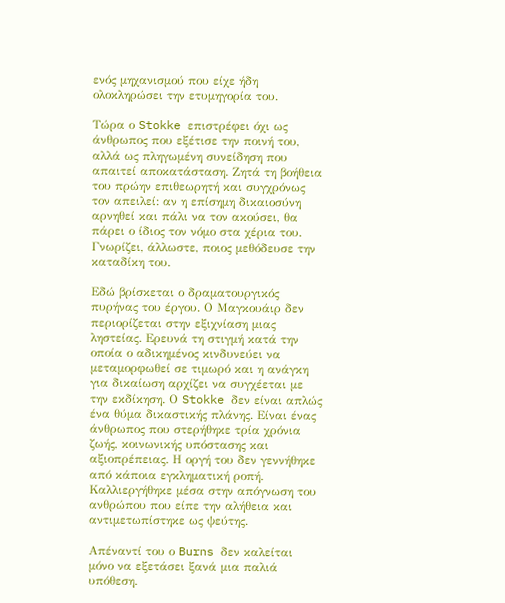ενός μηχανισμού που είχε ήδη ολοκληρώσει την ετυμηγορία του.

Τώρα ο Stokke επιστρέφει όχι ως άνθρωπος που εξέτισε την ποινή του, αλλά ως πληγωμένη συνείδηση που απαιτεί αποκατάσταση. Ζητά τη βοήθεια του πρώην επιθεωρητή και συγχρόνως τον απειλεί: αν η επίσημη δικαιοσύνη αρνηθεί και πάλι να τον ακούσει, θα πάρει ο ίδιος τον νόμο στα χέρια του. Γνωρίζει, άλλωστε, ποιος μεθόδευσε την καταδίκη του.

Εδώ βρίσκεται ο δραματουργικός πυρήνας του έργου. Ο Μαγκουάιρ δεν περιορίζεται στην εξιχνίαση μιας ληστείας. Ερευνά τη στιγμή κατά την οποία ο αδικημένος κινδυνεύει να μεταμορφωθεί σε τιμωρό και η ανάγκη για δικαίωση αρχίζει να συγχέεται με την εκδίκηση. Ο Stokke δεν είναι απλώς ένα θύμα δικαστικής πλάνης. Είναι ένας άνθρωπος που στερήθηκε τρία χρόνια ζωής, κοινωνικής υπόστασης και αξιοπρέπειας. Η οργή του δεν γεννήθηκε από κάποια εγκληματική ροπή. Καλλιεργήθηκε μέσα στην απόγνωση του ανθρώπου που είπε την αλήθεια και αντιμετωπίστηκε ως ψεύτης.

Απέναντί του ο Burns δεν καλείται μόνο να εξετάσει ξανά μια παλιά υπόθεση.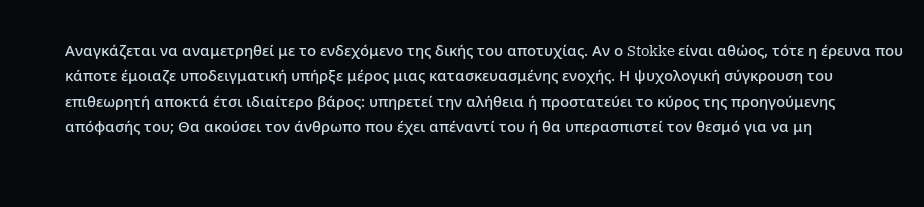Αναγκάζεται να αναμετρηθεί με το ενδεχόμενο της δικής του αποτυχίας. Αν ο Stokke είναι αθώος, τότε η έρευνα που κάποτε έμοιαζε υποδειγματική υπήρξε μέρος μιας κατασκευασμένης ενοχής. Η ψυχολογική σύγκρουση του επιθεωρητή αποκτά έτσι ιδιαίτερο βάρος: υπηρετεί την αλήθεια ή προστατεύει το κύρος της προηγούμενης απόφασής του; Θα ακούσει τον άνθρωπο που έχει απέναντί του ή θα υπερασπιστεί τον θεσμό για να μη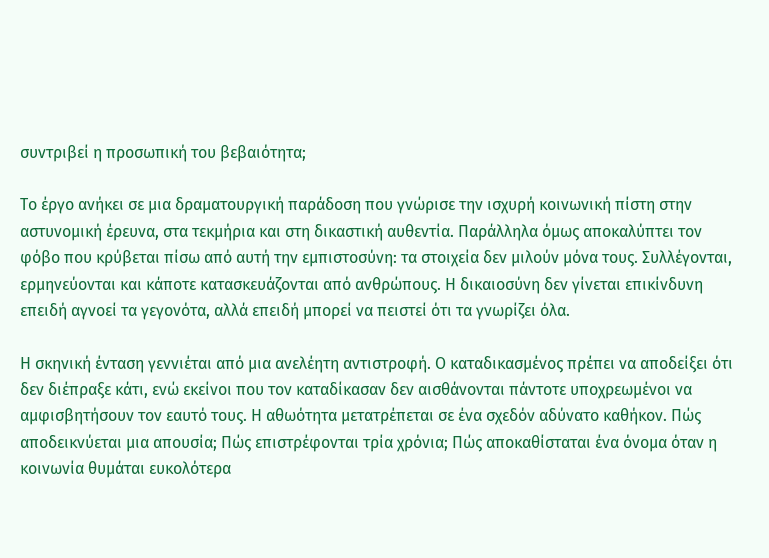συντριβεί η προσωπική του βεβαιότητα;

Το έργο ανήκει σε μια δραματουργική παράδοση που γνώρισε την ισχυρή κοινωνική πίστη στην αστυνομική έρευνα, στα τεκμήρια και στη δικαστική αυθεντία. Παράλληλα όμως αποκαλύπτει τον φόβο που κρύβεται πίσω από αυτή την εμπιστοσύνη: τα στοιχεία δεν μιλούν μόνα τους. Συλλέγονται, ερμηνεύονται και κάποτε κατασκευάζονται από ανθρώπους. Η δικαιοσύνη δεν γίνεται επικίνδυνη επειδή αγνοεί τα γεγονότα, αλλά επειδή μπορεί να πειστεί ότι τα γνωρίζει όλα.

Η σκηνική ένταση γεννιέται από μια ανελέητη αντιστροφή. Ο καταδικασμένος πρέπει να αποδείξει ότι δεν διέπραξε κάτι, ενώ εκείνοι που τον καταδίκασαν δεν αισθάνονται πάντοτε υποχρεωμένοι να αμφισβητήσουν τον εαυτό τους. Η αθωότητα μετατρέπεται σε ένα σχεδόν αδύνατο καθήκον. Πώς αποδεικνύεται μια απουσία; Πώς επιστρέφονται τρία χρόνια; Πώς αποκαθίσταται ένα όνομα όταν η κοινωνία θυμάται ευκολότερα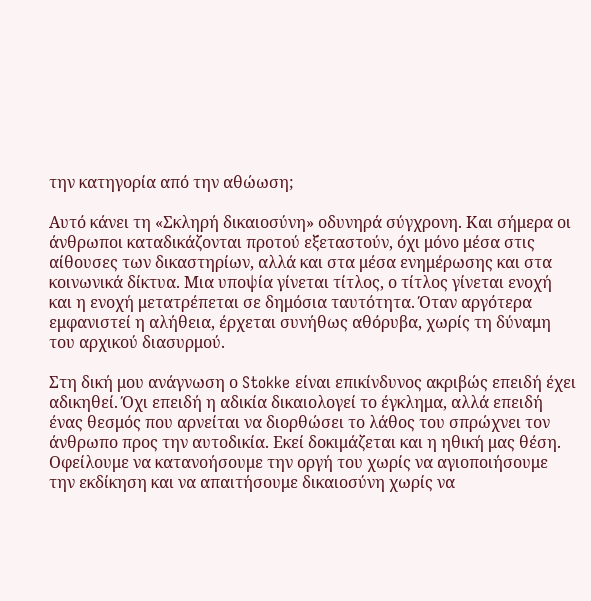την κατηγορία από την αθώωση;

Αυτό κάνει τη «Σκληρή δικαιοσύνη» οδυνηρά σύγχρονη. Και σήμερα οι άνθρωποι καταδικάζονται προτού εξεταστούν, όχι μόνο μέσα στις αίθουσες των δικαστηρίων, αλλά και στα μέσα ενημέρωσης και στα κοινωνικά δίκτυα. Μια υποψία γίνεται τίτλος, ο τίτλος γίνεται ενοχή και η ενοχή μετατρέπεται σε δημόσια ταυτότητα. Όταν αργότερα εμφανιστεί η αλήθεια, έρχεται συνήθως αθόρυβα, χωρίς τη δύναμη του αρχικού διασυρμού.

Στη δική μου ανάγνωση ο Stokke είναι επικίνδυνος ακριβώς επειδή έχει αδικηθεί. Όχι επειδή η αδικία δικαιολογεί το έγκλημα, αλλά επειδή ένας θεσμός που αρνείται να διορθώσει το λάθος του σπρώχνει τον άνθρωπο προς την αυτοδικία. Εκεί δοκιμάζεται και η ηθική μας θέση. Οφείλουμε να κατανοήσουμε την οργή του χωρίς να αγιοποιήσουμε την εκδίκηση και να απαιτήσουμε δικαιοσύνη χωρίς να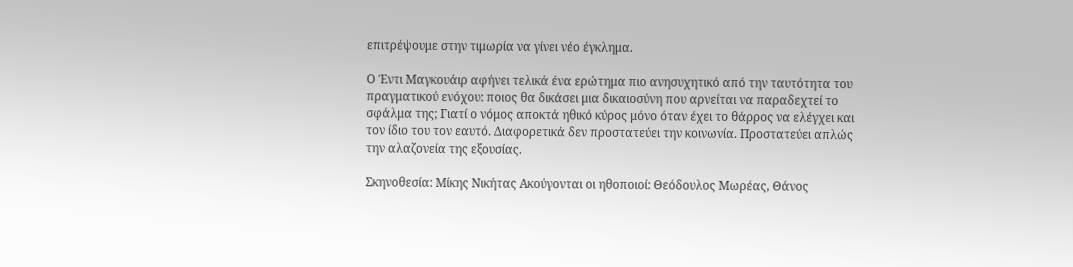επιτρέψουμε στην τιμωρία να γίνει νέο έγκλημα.

Ο Έντι Μαγκουάιρ αφήνει τελικά ένα ερώτημα πιο ανησυχητικό από την ταυτότητα του πραγματικού ενόχου: ποιος θα δικάσει μια δικαιοσύνη που αρνείται να παραδεχτεί το σφάλμα της; Γιατί ο νόμος αποκτά ηθικό κύρος μόνο όταν έχει το θάρρος να ελέγχει και τον ίδιο του τον εαυτό. Διαφορετικά δεν προστατεύει την κοινωνία. Προστατεύει απλώς την αλαζονεία της εξουσίας.

Σκηνοθεσία: Μίκης Νικήτας Ακούγονται οι ηθοποιοί: Θεόδουλος Μωρέας, Θάνος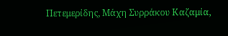Πετεμερίδης, Μάχη Συρράκου Καζαμία,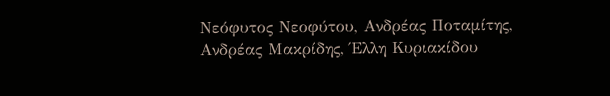Νεόφυτος Νεοφύτου, Ανδρέας Ποταμίτης, Ανδρέας Μακρίδης, Έλλη Κυριακίδου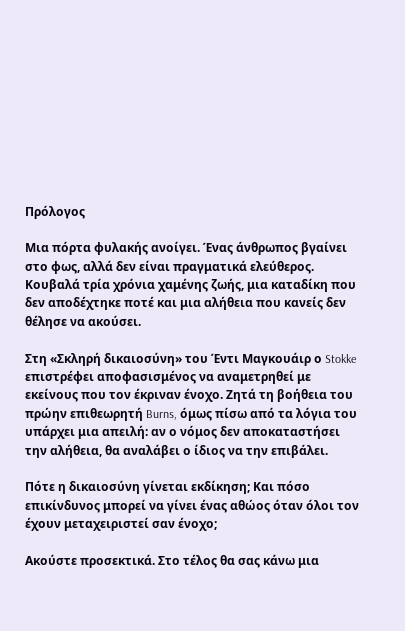Πρόλογος

Μια πόρτα φυλακής ανοίγει. Ένας άνθρωπος βγαίνει στο φως, αλλά δεν είναι πραγματικά ελεύθερος. Κουβαλά τρία χρόνια χαμένης ζωής, μια καταδίκη που δεν αποδέχτηκε ποτέ και μια αλήθεια που κανείς δεν θέλησε να ακούσει.

Στη «Σκληρή δικαιοσύνη» του Έντι Μαγκουάιρ ο Stokke επιστρέφει αποφασισμένος να αναμετρηθεί με εκείνους που τον έκριναν ένοχο. Ζητά τη βοήθεια του πρώην επιθεωρητή Burns, όμως πίσω από τα λόγια του υπάρχει μια απειλή: αν ο νόμος δεν αποκαταστήσει την αλήθεια, θα αναλάβει ο ίδιος να την επιβάλει.

Πότε η δικαιοσύνη γίνεται εκδίκηση; Και πόσο επικίνδυνος μπορεί να γίνει ένας αθώος όταν όλοι τον έχουν μεταχειριστεί σαν ένοχο;

Ακούστε προσεκτικά. Στο τέλος θα σας κάνω μια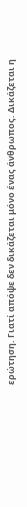ερώτηση. Γιατί απόψε δεν δικάζεται μόνο ένας άνθρωπος. Δικάζεται η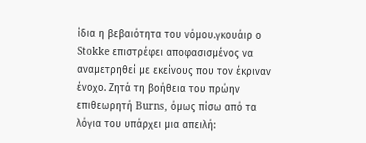ίδια η βεβαιότητα του νόμου.γκουάιρ ο Stokke επιστρέφει αποφασισμένος να αναμετρηθεί με εκείνους που τον έκριναν ένοχο. Ζητά τη βοήθεια του πρώην επιθεωρητή Burns, όμως πίσω από τα λόγια του υπάρχει μια απειλή: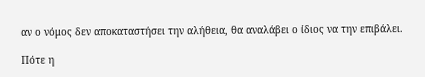αν ο νόμος δεν αποκαταστήσει την αλήθεια, θα αναλάβει ο ίδιος να την επιβάλει.

Πότε η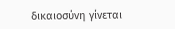δικαιοσύνη γίνεται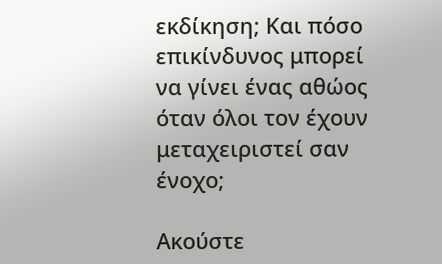εκδίκηση; Και πόσο επικίνδυνος μπορεί να γίνει ένας αθώος όταν όλοι τον έχουν μεταχειριστεί σαν ένοχο;

Ακούστε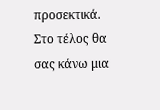προσεκτικά. Στο τέλος θα σας κάνω μια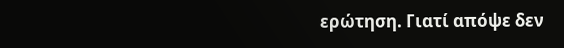ερώτηση. Γιατί απόψε δεν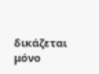δικάζεται μόνο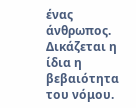ένας άνθρωπος. Δικάζεται η ίδια η βεβαιότητα του νόμου.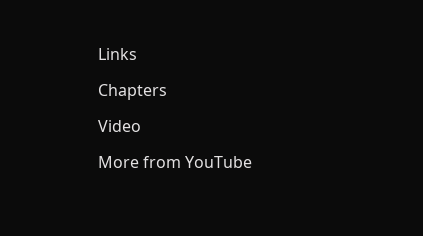Links

Chapters

Video

More from YouTube